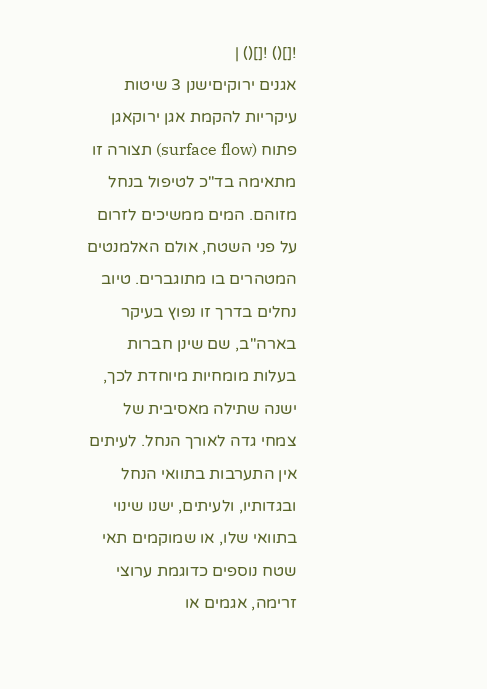![]() ![]() |
אגנים ירוקיםישנן 3 שיטות עיקריות להקמת אגן ירוקאגן פתוח (surface flow) תצורה זו מתאימה בד"כ לטיפול בנחל מזוהם. המים ממשיכים לזרום על פני השטח, אולם האלמנטים המטהרים בו מתוגברים. טיוב נחלים בדרך זו נפוץ בעיקר בארה"ב, שם שינן חברות בעלות מומחיות מיוחדת לכך, ישנה שתילה מאסיבית של צמחי גדה לאורך הנחל. לעיתים אין התערבות בתוואי הנחל ובגדותיו, ולעיתים, ישנו שינוי בתוואי שלו, או שמוקמים תאי שטח נוספים כדוגמת ערוצי זרימה, אגמים או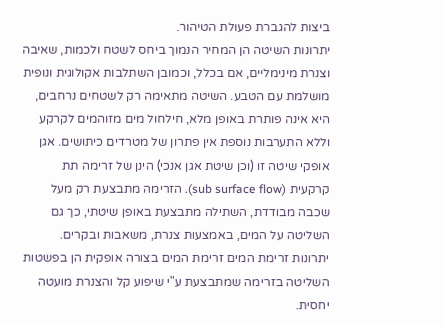ביצות להגברת פעולת הטיהור.
יתרונות השיטה הן המחיר הנמוך ביחס לשטח ולכמות, שאיבה וצנרת מינימליים, אם בכלל, וכמובן השתלבות אקולוגית ונופית מושלמת עם הטבע. השיטה מתאימה רק לשטחים נרחבים, היא אינה פותרת באופן מלא, חילחול מים מזוהמים לקרקע וללא התערבות נוספת אין פתרון של מטרדים כיתושים. אגן אופקי שיטה זו (וכן שיטת אגן אנכי) הינן של זרימה תת קרקעית (sub surface flow). הזרימה מתבצעת רק מעל שכבה מבודדת, השתילה מתבצעת באופן שיטתי, כך גם השליטה על המים, באמצעות צנרת, משאבות ובקרים. יתרונות זרימת המים זרימת המים בצורה אופקית הן בפשטות השליטה בזרימה שמתבצעת ע"י שיפוע קל והצנרת מועטה יחסית.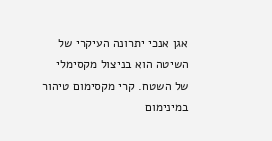אגן אנכי יתרונה העיקרי של השיטה הוא בניצול מקסימלי של השטח. קרי מקסימום טיהור במינימום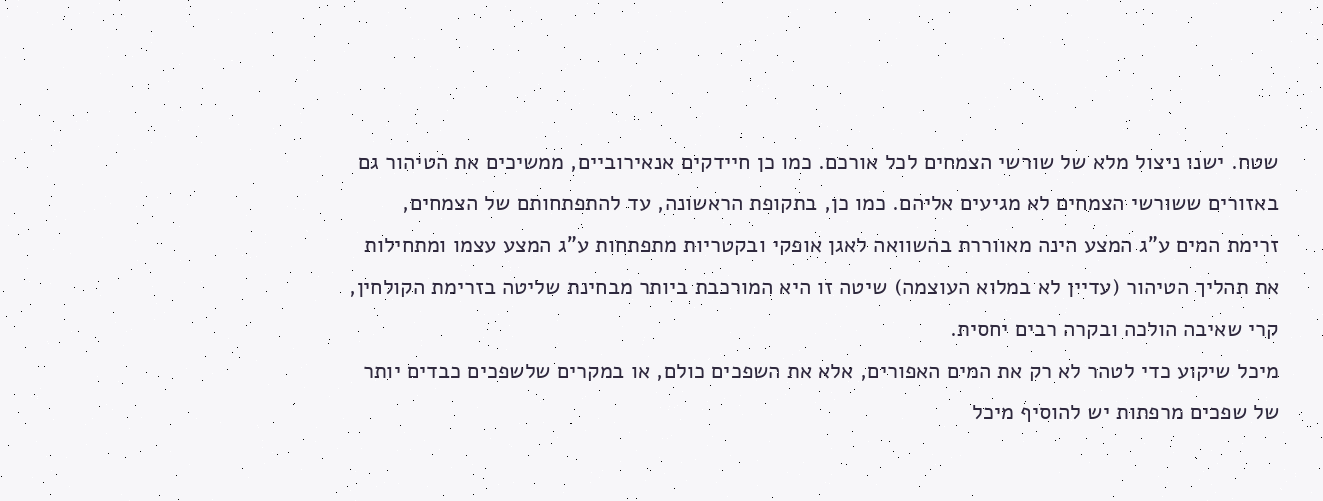שטח. ישנו ניצול מלא של שורשי הצמחים לכל אורכם. כמו כן חיידקים אנאירוביים, ממשיכים את הטיהור גם באזורים ששורשי הצמחים לא מגיעים אליהם. כמו כן, בתקופת הראשונה, עד להתפתחותם של הצמחים, זרימת המים ע"ג המצע הינה מאווררת בהשוואה לאגן אופקי ובקטריות מתפתחות ע"ג המצע עצמו ומתחילות את תהליך הטיהור (עדיין לא במלוא העוצמה) שיטה זו היא המורכבת ביותר מבחינת שליטה בזרימת הקולחין, קרי שאיבה הולכה ובקרה רבים יחסית.
מיכל שיקוע כדי לטהר לא רק את המים האפורים, אלא את השפכים כולם, או במקרים שלשפכים כבדים יותר של שפכים מרפתות יש להוסיף מיכל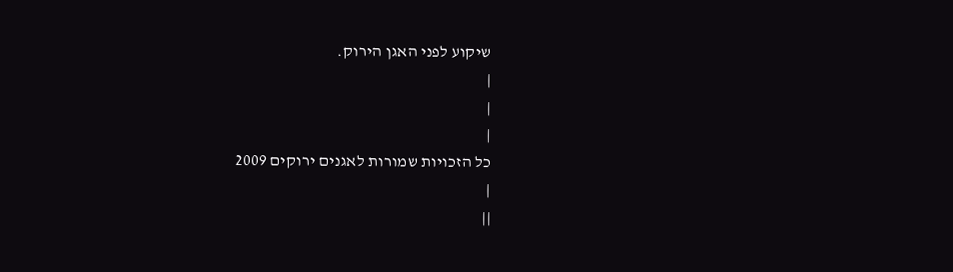שיקוע לפני האגן הירוק.
|
|
|
כל הזכויות שמורות לאגנים ירוקים 2009
|
||